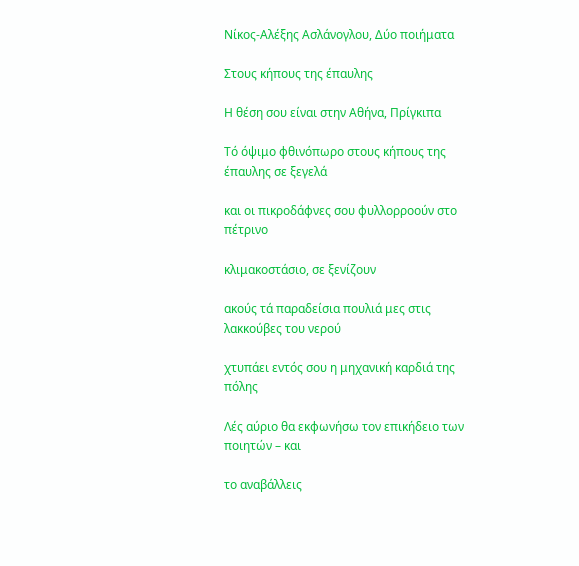Νίκος-Αλέξης Ασλάνογλου, Δύο ποιήματα

Στους κήπους της έπαυλης

Η θέση σου είναι στην Αθήνα, Πρίγκιπα

Τό όψιμο φθινόπωρο στους κήπους της έπαυλης σε ξεγελά

και οι πικροδάφνες σου φυλλορροούν στο πέτρινο

κλιμακοστάσιο, σε ξενίζουν

ακούς τά παραδείσια πουλιά μες στις λακκούβες του νερού

χτυπάει εντός σου η μηχανική καρδιά της πόλης

Λές αύριο θα εκφωνήσω τον επικήδειο των ποιητών – και

το αναβάλλεις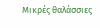Μικρές θαλάσσιες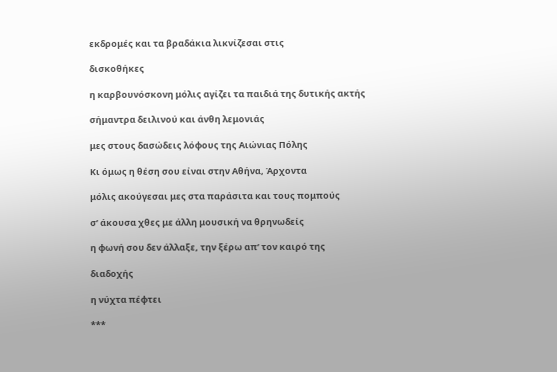εκδρομές και τα βραδάκια λικνίζεσαι στις

δισκοθήκες

η καρβουνόσκονη μόλις αγίζει τα παιδιά της δυτικής ακτής

σήμαντρα δειλινού και άνθη λεμονιάς

μες στους δασώδεις λόφους της Αιώνιας Πόλης

Κι όμως η θέση σου είναι στην Αθήνα, Άρχοντα

μόλις ακούγεσαι μες στα παράσιτα και τους πομπούς

σ’ άκουσα χθες με άλλη μουσική να θρηνωδείς

η φωνή σου δεν άλλαξε, την ξέρω απ’ τον καιρό της

διαδοχής

η νύχτα πέφτει

***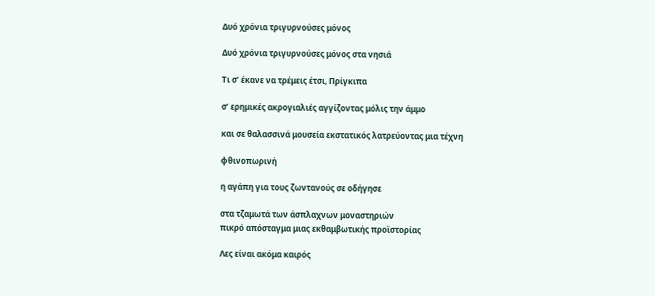Δυό χρόνια τριγυρνούσες μόνος

Δυό χρόνια τριγυρνούσες μόνος στα νησιά

Τι σ’ έκανε να τρέμεις έτσι, Πρίγκιπα

σ’ ερημικές ακρογιαλιές αγγίζοντας μόλις την άμμο

και σε θαλασσινά μουσεία εκστατικός λατρεύοντας μια τέχνη

φθινοπωρινή

η αγάπη για τους ζωντανούς σε οδήγησε

στα τζαμωτά των άσπλαχνων μοναστηριών
πικρό απόσταγμα μιας εκθαμβωτικής προϊστορίας

Λες είναι ακόμα καιρός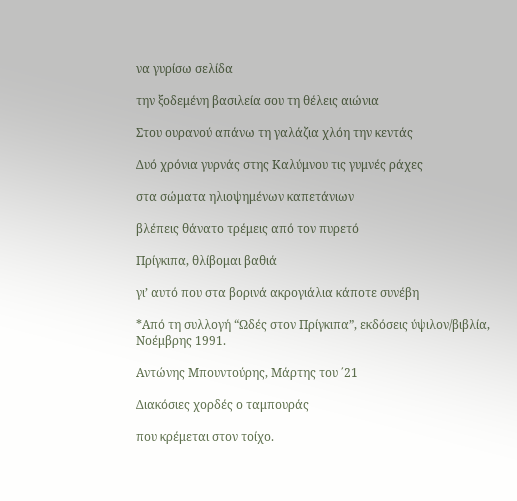να γυρίσω σελίδα

την ξοδεμένη βασιλεία σου τη θέλεις αιώνια

Στου ουρανού απάνω τη γαλάζια χλόη την κεντάς

Δυό χρόνια γυρνάς στης Καλύμνου τις γυμνές ράχες

στα σώματα ηλιοψημένων καπετάνιων

βλέπεις θάνατο τρέμεις από τον πυρετό

Πρίγκιπα, θλίβομαι βαθιά

γι’ αυτό που στα βορινά ακρογιάλια κάποτε συνέβη

*Από τη συλλογή “Ωδές στον Πρίγκιπα”, εκδόσεις ύψιλον/βιβλία, Νοέμβρης 1991.

Αντώνης Μπουντούρης, Μάρτης του ΄21

Διακόσιες χορδές ο ταμπουράς

που κρέμεται στον τοίχο.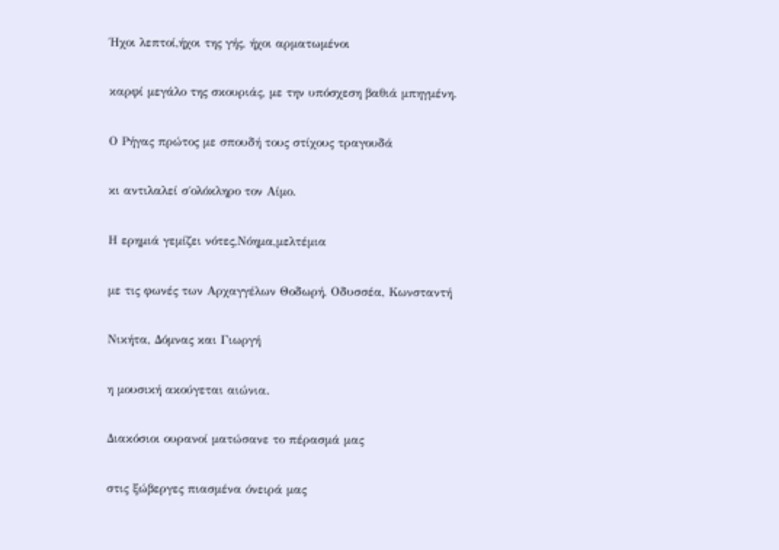Ήχοι λεπτοί,ήχοι της γής, ήχοι αρματωμένοι

καρφί μεγάλο της σκουριάς, με την υπόσχεση βαθιά μπηγμένη.

Ο Ρήγας πρώτος με σπουδή τους στίχους τραγουδά

κι αντιλαλεί σ΄ολόκληρο τον Αίμο.

Η ερημιά γεμίζει νότες,Νόημα,μελτέμια

με τις φωνές των Αρχαγγέλων Θοδωρή, Οδυσσέα, Κωνσταντή

Νικήτα, Δόμνας και Γιωργή

η μουσική ακούγεται αιώνια.

Διακόσιοι ουρανοί ματώσανε το πέρασμά μας

στις ξώβεργες πιασμένα όνειρά μας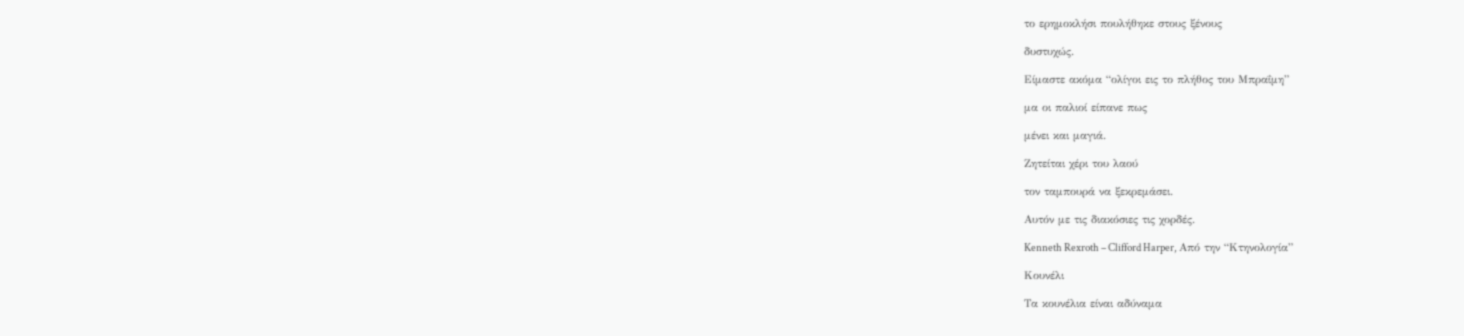το ερημοκλήσι πουλήθηκε στους ξένους

δυστυχώς.

Είμαστε ακόμα “ολίγοι εις το πλήθος του Μπραΐμη”

μα οι παλιοί είπανε πως

μένει και μαγιά.

Ζητείται χέρι του λαού

τον ταμπουρά να ξεκρεμάσει.

Αυτόν με τις διακόσιες τις χορδές.

Kenneth Rexroth – Clifford Harper, Από την “Κτηνολογία”

Κουνέλι

Τα κουνέλια είναι αδύναμα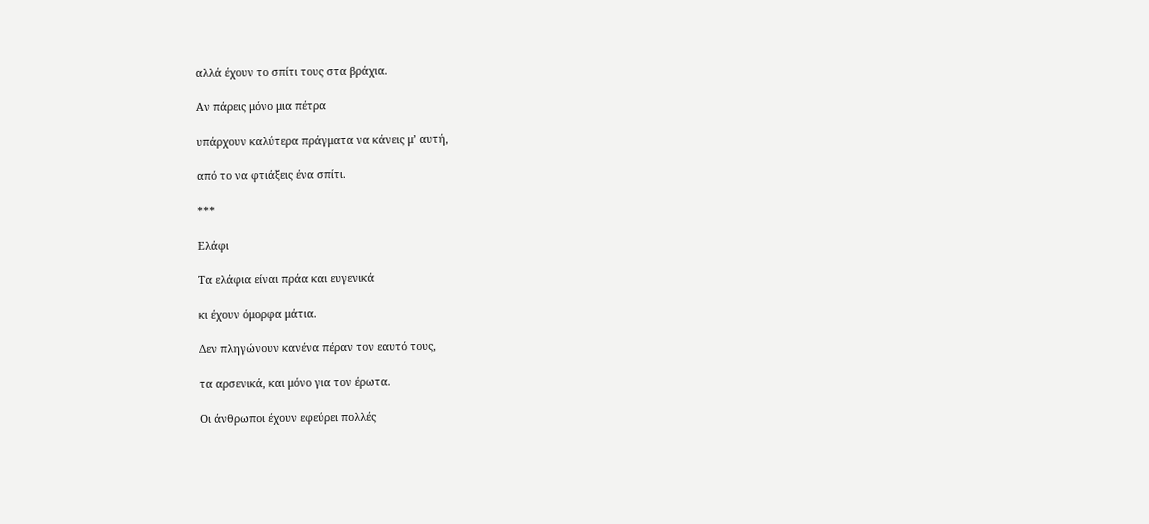αλλά έχουν το σπίτι τους στα βράχια.

Αν πάρεις μόνο μια πέτρα

υπάρχουν καλύτερα πράγματα να κάνεις μ’ αυτή,

από το να φτιάξεις ένα σπίτι.

***

Ελάφι

Τα ελάφια είναι πράα και ευγενικά

κι έχουν όμορφα μάτια.

Δεν πληγώνουν κανένα πέραν τον εαυτό τους,

τα αρσενικά, και μόνο για τον έρωτα.

Οι άνθρωποι έχουν εφεύρει πολλές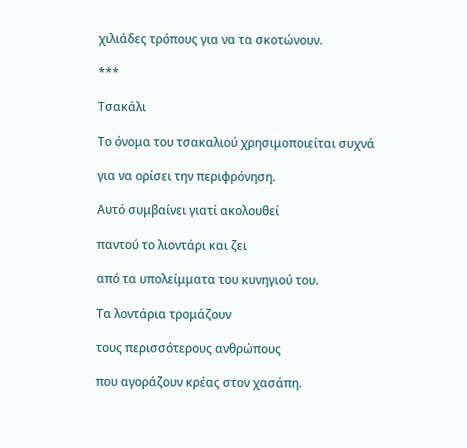χιλιάδες τρόπους για να τα σκοτώνουν.

***

Τσακάλι

Το όνομα του τσακαλιού χρησιμοποιείται συχνά

για να ορίσει την περιφρόνηση.

Αυτό συμβαίνει γιατί ακολουθεί

παντού το λιοντάρι και ζει

από τα υπολείμματα του κυνηγιού του.

Τα λοντάρια τρομάζουν

τους περισσότερους ανθρώπους

που αγοράζουν κρέας στον χασάπη.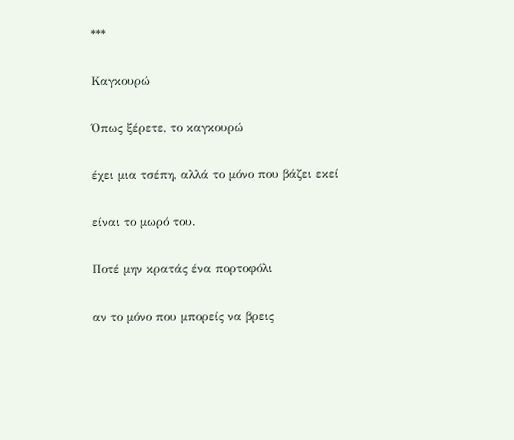***

Καγκουρώ

Όπως ξέρετε, το καγκουρώ

έχει μια τσέπη, αλλά το μόνο που βάζει εκεί

είναι το μωρό του.

Ποτέ μην κρατάς ένα πορτοφόλι

αν το μόνο που μπορείς να βρεις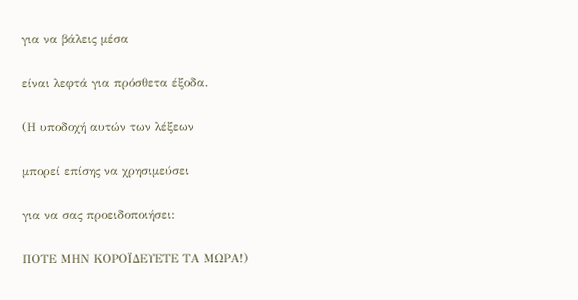για να βάλεις μέσα

είναι λεφτά για πρόσθετα έξοδα.

(Η υποδοχή αυτών των λέξεων

μπορεί επίσης να χρησιμεύσει

για να σας προειδοποιήσει:

ΠΟΤΕ ΜΗΝ ΚΟΡΟΪΔΕΥΕΤΕ ΤΑ ΜΩΡΑ!)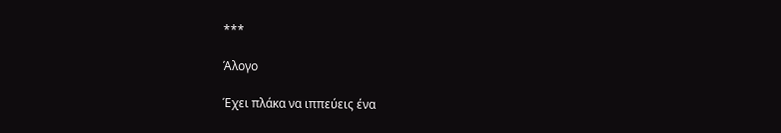***

Άλογο

Έχει πλάκα να ιππεύεις ένα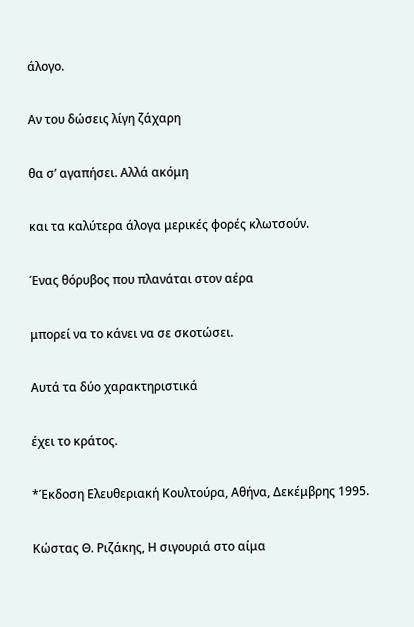άλογο.

Αν του δώσεις λίγη ζάχαρη

θα σ’ αγαπήσει. Αλλά ακόμη

και τα καλύτερα άλογα μερικές φορές κλωτσούν.

Ένας θόρυβος που πλανάται στον αέρα

μπορεί να το κάνει να σε σκοτώσει.

Αυτά τα δύο χαρακτηριστικά

έχει το κράτος.

*Έκδοση Ελευθεριακή Κουλτούρα, Αθήνα, Δεκέμβρης 1995.

Κώστας Θ. Ριζάκης, Η σιγουριά στο αίμα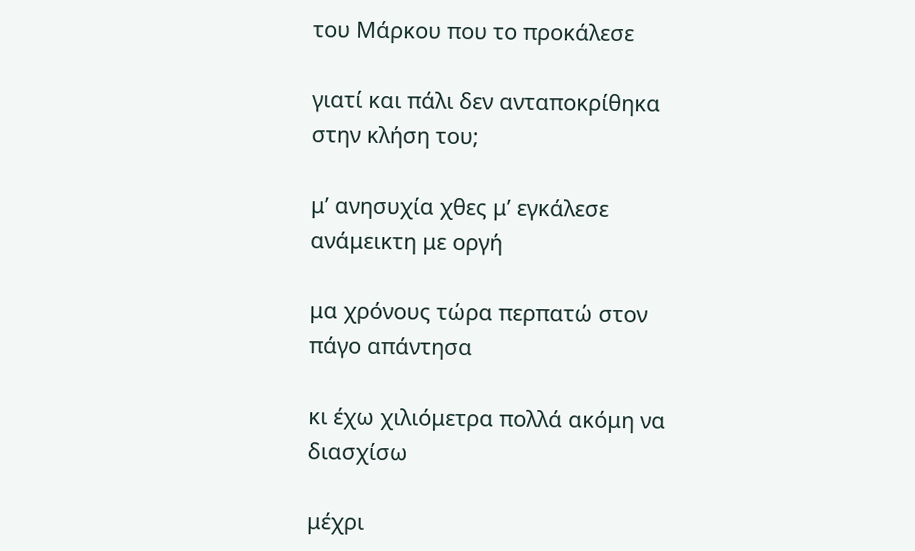του Μάρκου που το προκάλεσε

γιατί και πάλι δεν ανταποκρίθηκα στην κλήση του;

μ’ ανησυχία χθες μ’ εγκάλεσε ανάμεικτη με οργή

μα χρόνους τώρα περπατώ στον πάγο απάντησα

κι έχω χιλιόμετρα πολλά ακόμη να διασχίσω

μέχρι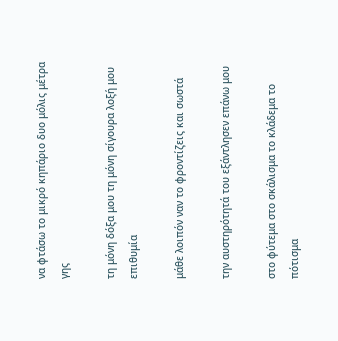να φτάσω το μικρό κηπάριο δυο μόλις μέτρα γης

τη μόνη δόξα μου τη μόνη σίγουρα λοξή μου επιθυμία

μάθε λοιπόν ναν το φροντίζεις και σωστά

την αυστηρότητά του εξάντλησεν επάνω μου

στο φύτεμα στο σκάλισμα το κλάδεμα το πότισμα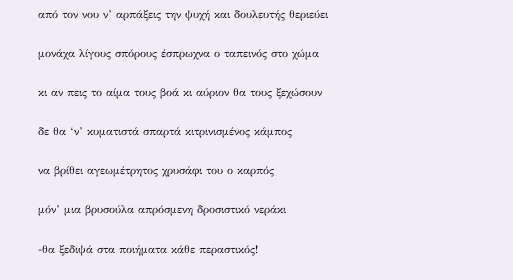από τον νου ν’ αρπάξεις την ψυχή και δουλευτής θεριεύει

μονάχα λίγους σπόρους έσπρωχνα ο ταπεινός στο χώμα

κι αν πεις το αίμα τους βοά κι αύριον θα τους ξεχώσουν

δε θα ‘ν’ κυματιστά σπαρτά κιτρινισμένος κάμπος

να βρίθει αγεωμέτρητος χρυσάφι του ο καρπός

μόν’ μια βρυσούλα απρόσμενη δροσιστικό νεράκι

-θα ξεδιψά στα ποιήματα κάθε περαστικός!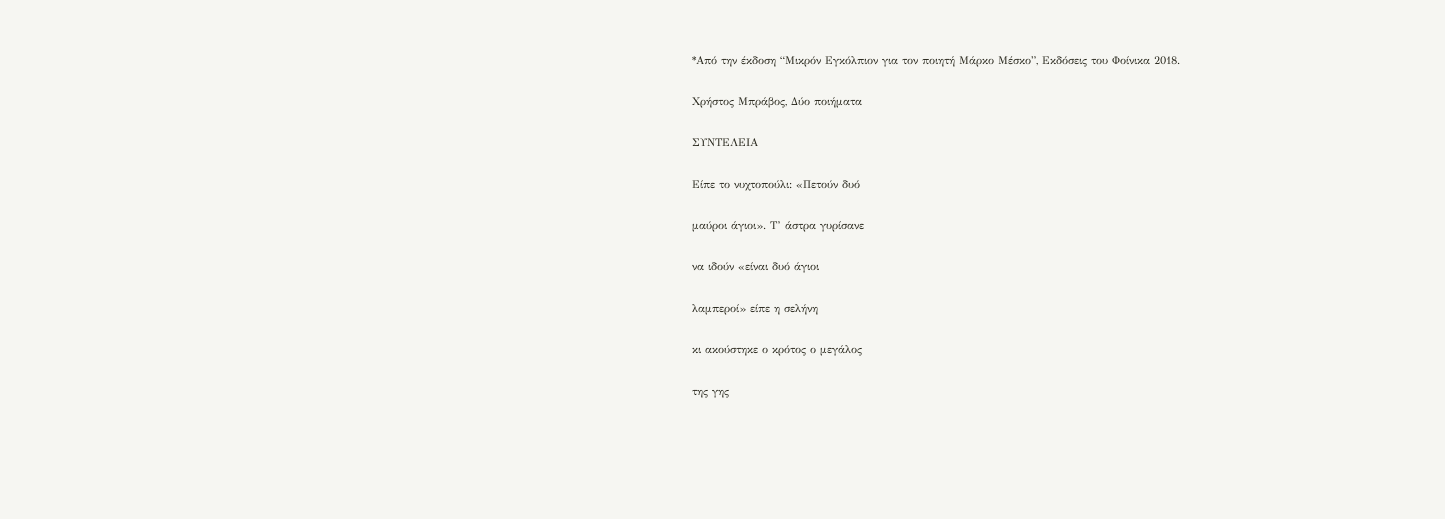*Από την έκδοση “Μικρόν Εγκόλπιον για τον ποιητή Μάρκο Μέσκο”, Εκδόσεις του Φοίνικα 2018.

Χρήστος Μπράβος, Δύο ποιήματα

ΣΥΝΤΕΛΕΙΑ

Είπε το νυχτοπούλι: «Πετούν δυό

μαύροι άγιοι». Τ’ άστρα γυρίσανε

να ιδούν «είναι δυό άγιοι

λαμπεροί» είπε η σελήνη

κι ακούστηκε ο κρότος ο μεγάλος

της γης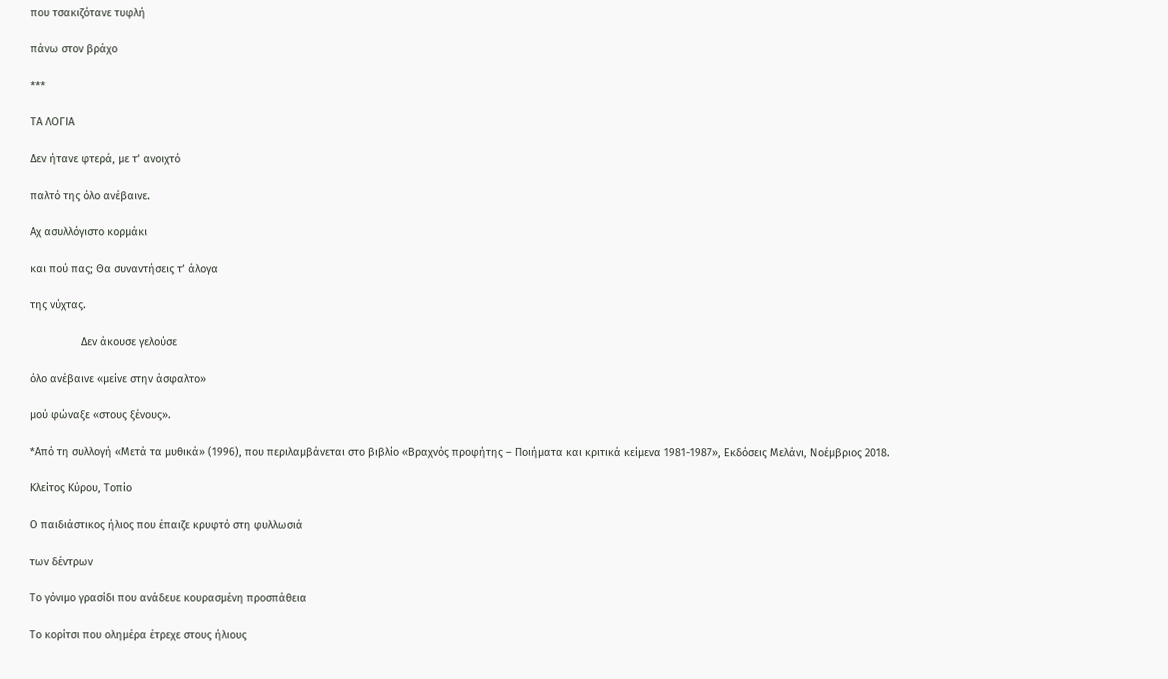που τσακιζότανε τυφλή

πάνω στον βράχο

***

ΤΑ ΛΟΓΙΑ

Δεν ήτανε φτερά, με τ’ ανοιχτό

παλτό της όλο ανέβαινε.

Αχ ασυλλόγιστο κορμάκι

και πού πας; Θα συναντήσεις τ’ άλογα

της νύχτας.

                 Δεν άκουσε γελούσε

όλο ανέβαινε «μείνε στην άσφαλτο»

μού φώναξε «στους ξένους».

*Από τη συλλογή «Μετά τα μυθικά» (1996), που περιλαμβάνεται στο βιβλίο «Βραχνός προφήτης – Ποιήματα και κριτικά κείμενα 1981-1987», Εκδόσεις Μελάνι, Νοέμβριος 2018.

Κλείτος Κύρου, Τοπίο

Ο παιδιάστικος ήλιος που έπαιζε κρυφτό στη φυλλωσιά

των δέντρων

Το γόνιμο γρασίδι που ανάδευε κουρασμένη προσπάθεια

Το κορίτσι που ολημέρα έτρεχε στους ήλιους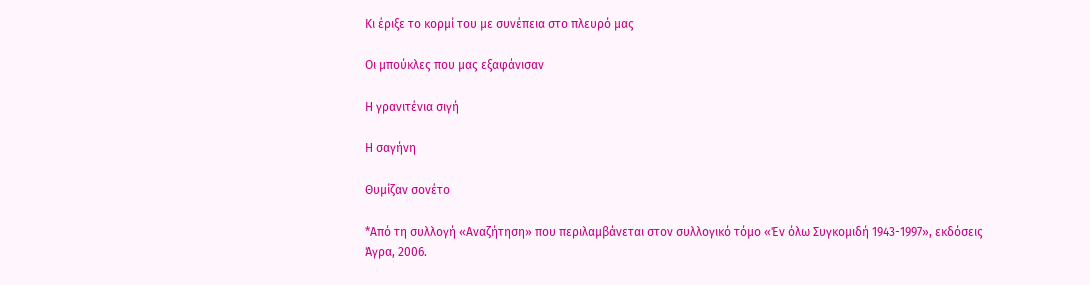Κι έριξε το κορμί του με συνέπεια στο πλευρό μας

Οι μπούκλες που μας εξαφάνισαν

Η γρανιτένια σιγή

Η σαγήνη

Θυμίζαν σονέτο

*Από τη συλλογή «Αναζήτηση» που περιλαμβάνεται στον συλλογικό τόμο «Έν όλω Συγκομιδή 1943-1997», εκδόσεις Άγρα, 2006.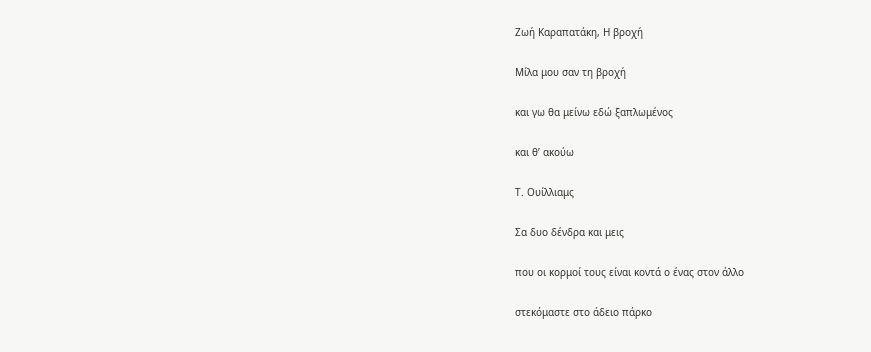Ζωή Καραπατάκη, Η βροχή

Μίλα μου σαν τη βροχή

και γω θα μείνω εδώ ξαπλωμένος

και θ’ ακούω

Τ. Ουίλλιαμς

Σα δυο δένδρα και μεις

που οι κορμοί τους είναι κοντά ο ένας στον άλλο

στεκόμαστε στο άδειο πάρκο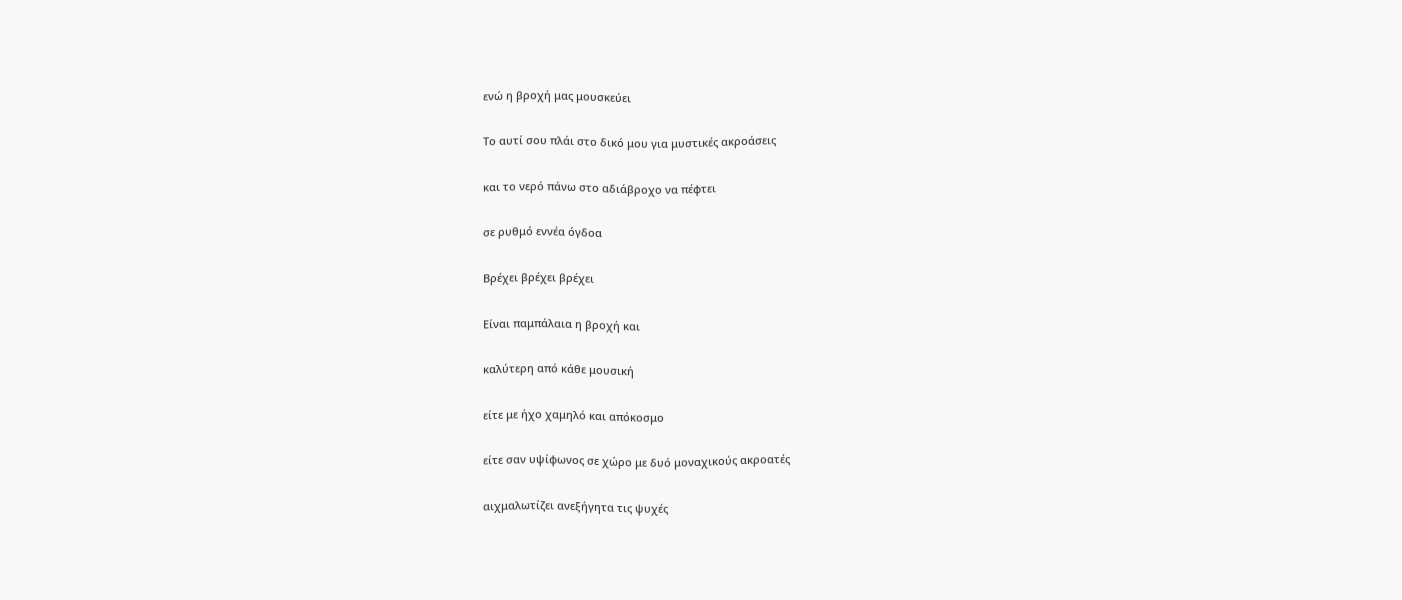ενώ η βροχή μας μουσκεύει

Το αυτί σου πλάι στο δικό μου για μυστικές ακροάσεις

και το νερό πάνω στο αδιάβροχο να πέφτει

σε ρυθμό εννέα όγδοα

Βρέχει βρέχει βρέχει

Είναι παμπάλαια η βροχή και

καλύτερη από κάθε μουσική

είτε με ήχο χαμηλό και απόκοσμο

είτε σαν υψίφωνος σε χώρο με δυό μοναχικούς ακροατές

αιχμαλωτίζει ανεξήγητα τις ψυχές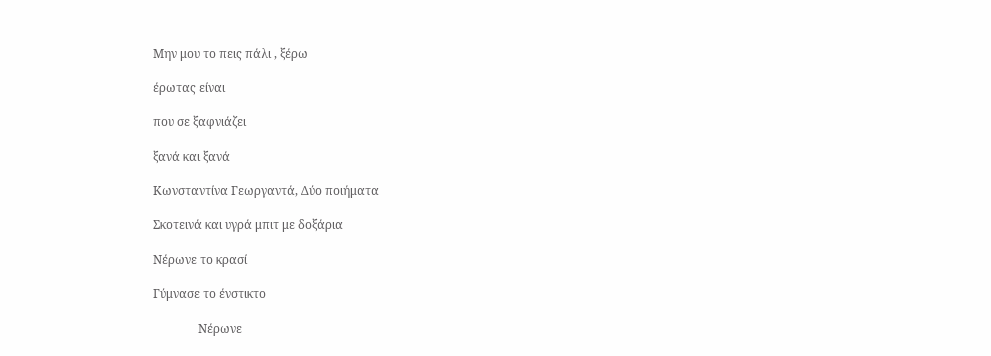Μην μου το πεις πάλι , ξέρω

έρωτας είναι

που σε ξαφνιάζει

ξανά και ξανά

Κωνσταντίνα Γεωργαντά, Δύο ποιήματα

Σκοτεινά και υγρά μπιτ με δοξάρια

Νέρωνε το κρασί

Γύμνασε το ένστικτο

               Νέρωνε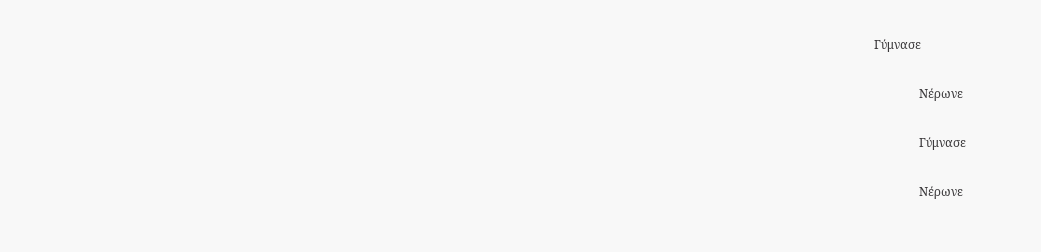Γύμνασε

               Νέρωνε

               Γύμνασε

               Νέρωνε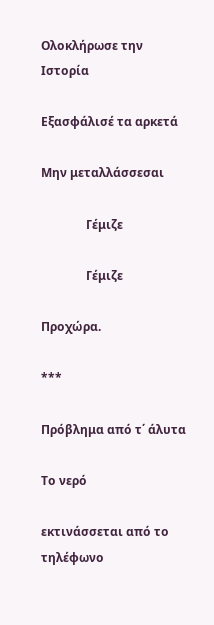Ολοκλήρωσε την Ιστορία

Εξασφάλισέ τα αρκετά

Μην μεταλλάσσεσαι

               Γέμιζε

               Γέμιζε

Προχώρα.

***

Πρόβλημα από τ΄ άλυτα

Το νερό

εκτινάσσεται από το τηλέφωνο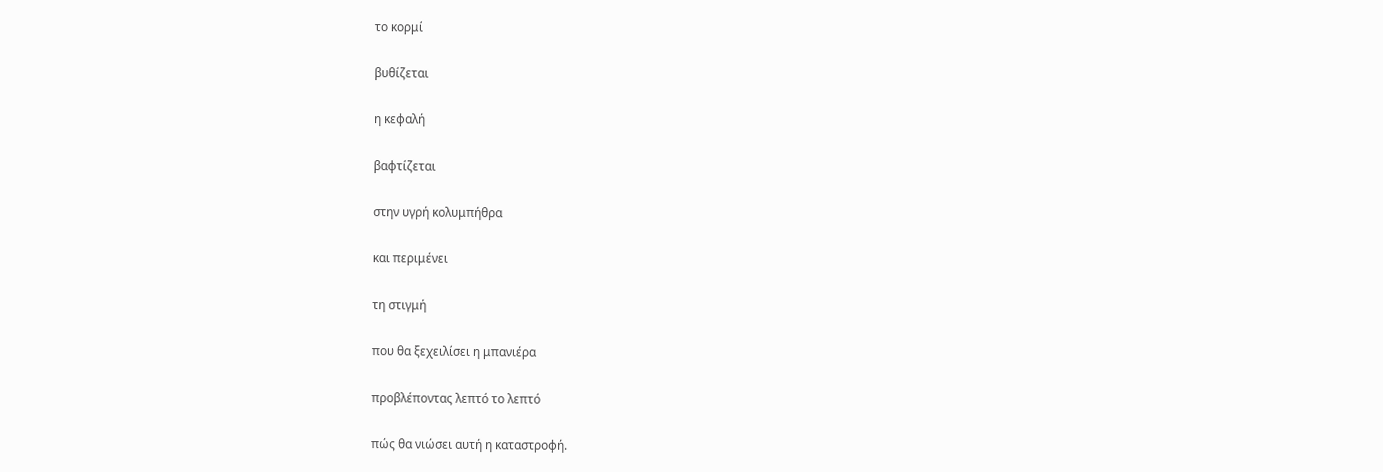το κορμί

βυθίζεται

η κεφαλή

βαφτίζεται

στην υγρή κολυμπήθρα

και περιμένει

τη στιγμή

που θα ξεχειλίσει η μπανιέρα

προβλέποντας λεπτό το λεπτό

πώς θα νιώσει αυτή η καταστροφή.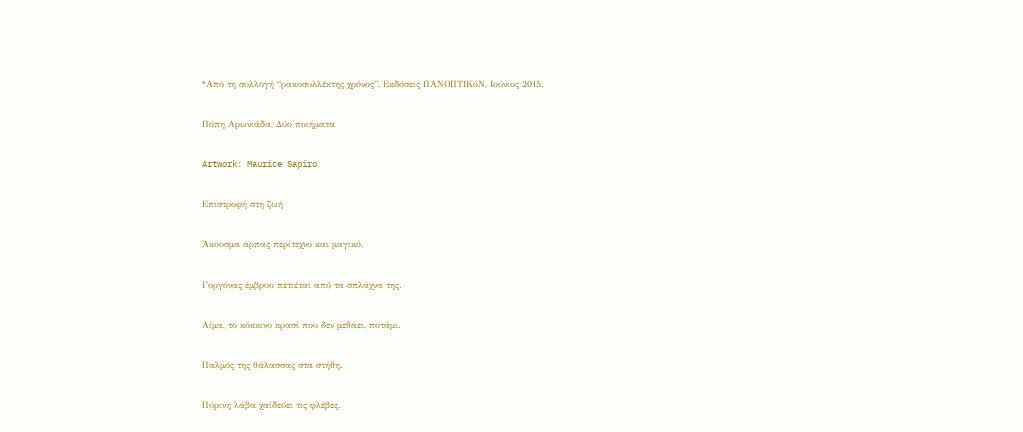*Από τη συλλογή “ρακοσυλλέκτης χρόνος”, Εκδόσεις ΠΑΝΟΠΤΙΚόΝ, Ιούνιος 2015.

Πόπη Αρωνιάδα, Δύο ποιήματα

Artwork: Maurice Sapiro

Επιστροφή στη ζωή

Άκουσμα άρπας περίτεχνο και μαγικό.

Γοργόνας έμβρυο πετιέται από τα σπλάχνα της.

Αίμα, το κόκκινο κρασί που δεν μεθάει, ποτάμι.

Παλμός της θάλασσας στα στήθη.

Πύρινη λάβα χαϊδεύει τις φλέβες.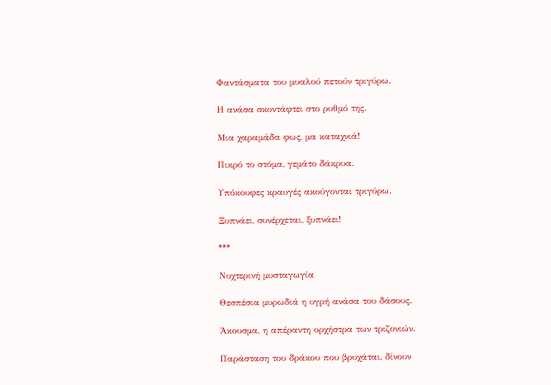Φαντάσματα του μυαλού πετούν τριγύρω.

Η ανάσα σκοντάφτει στο ρυθμό της.

Μια χαραμάδα φως, μα καταχνιά!

Πικρό το στόμα, γεμάτο δάκρυα.

Υπόκουφες κραυγές ακούγονται τριγύρω.

Ξυπνάει, συνέρχεται, ξυπνάει!

***

Νυχτερινή μυσταγωγία

Θεσπέσια μυρωδιά η υγρή ανάσα του δάσους.

Άκουσμα, η απέραντη ορχήστρα των τριζονιών.

Παράσταση του δράκου που βρυχάται, δίνουν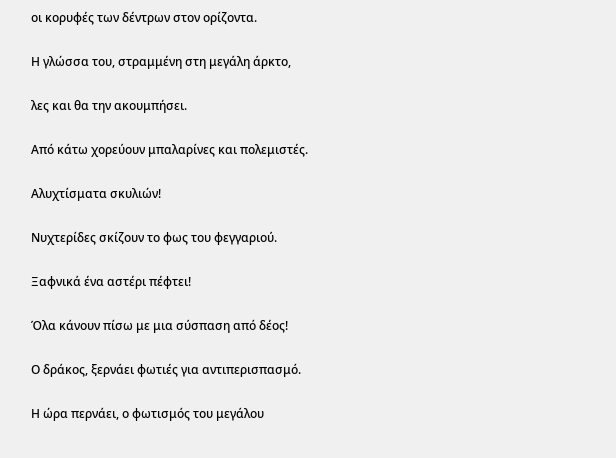οι κορυφές των δέντρων στον ορίζοντα.

Η γλώσσα του, στραμμένη στη μεγάλη άρκτο,

λες και θα την ακουμπήσει.

Από κάτω χορεύουν μπαλαρίνες και πολεμιστές.

Αλυχτίσματα σκυλιών!

Νυχτερίδες σκίζουν το φως του φεγγαριού.

Ξαφνικά ένα αστέρι πέφτει!

Όλα κάνουν πίσω με μια σύσπαση από δέος!

Ο δράκος, ξερνάει φωτιές για αντιπερισπασμό.

Η ώρα περνάει, ο φωτισμός του μεγάλου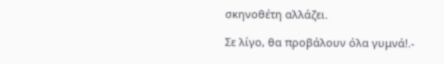σκηνοθέτη αλλάζει.

Σε λίγο, θα προβάλουν όλα γυμνά!.-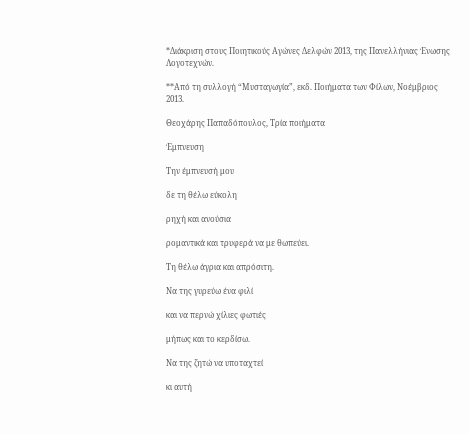*Διάκριση στους Ποιητικούς Αγώνες Δελφών 2013, της Πανελλήνιας Ένωσης Λογοτεχνών.

**Από τη συλλογή “Μυσταγωγία”, εκδ. Ποιήματα των Φίλων, Νοέμβριος 2013.

Θεοχάρης Παπαδόπουλος, Τρία ποιήματα

Έμπνευση

Την έμπνευσή μου

δε τη θέλω εύκολη

ρηχή και ανούσια

ρομαντικά και τρυφερά να με θωπεύει.

Τη θέλω άγρια και απρόσιτη.

Να της γυρεύω ένα φιλί

και να περνώ χίλιες φωτιές

μήπως και το κερδίσω.

Να της ζητώ να υποταχτεί

κι αυτή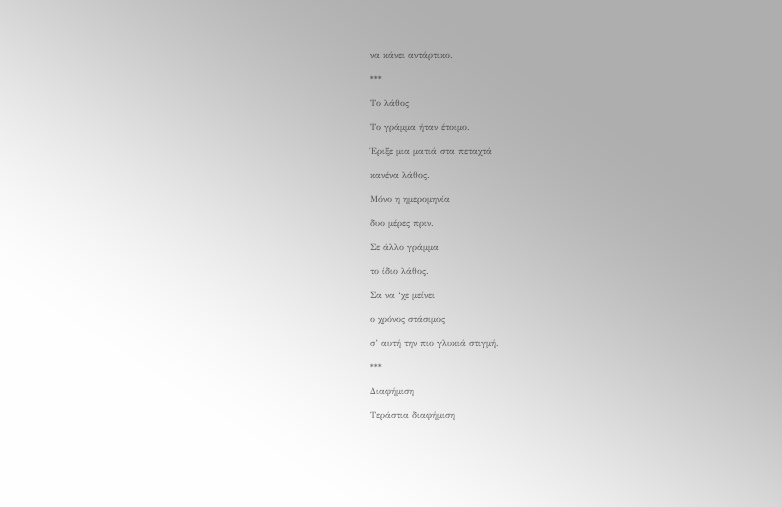να κάνει αντάρτικο.

***

Το λάθος

Το γράμμα ήταν έτοιμο.

Έριξε μια ματιά στα πεταχτά

κανένα λάθος.

Μόνο η ημερομηνία

δυο μέρες πριν.

Σε άλλο γράμμα

το ίδιο λάθος.

Σα να ‘χε μείνει

ο χρόνος στάσιμος

σ’ αυτή την πιο γλυκιά στιγμή.

***

Διαφήμιση

Τεράστια διαφήμιση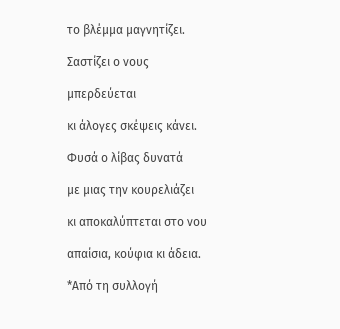το βλέμμα μαγνητίζει.

Σαστίζει ο νους

μπερδεύεται

κι άλογες σκέψεις κάνει.

Φυσά ο λίβας δυνατά

με μιας την κουρελιάζει

κι αποκαλύπτεται στο νου

απαίσια, κούφια κι άδεια.

*Από τη συλλογή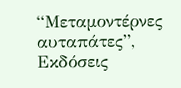“Μεταμοντέρνες αυταπάτες”, Εκδόσεις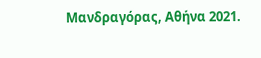Μανδραγόρας, Αθήνα 2021.